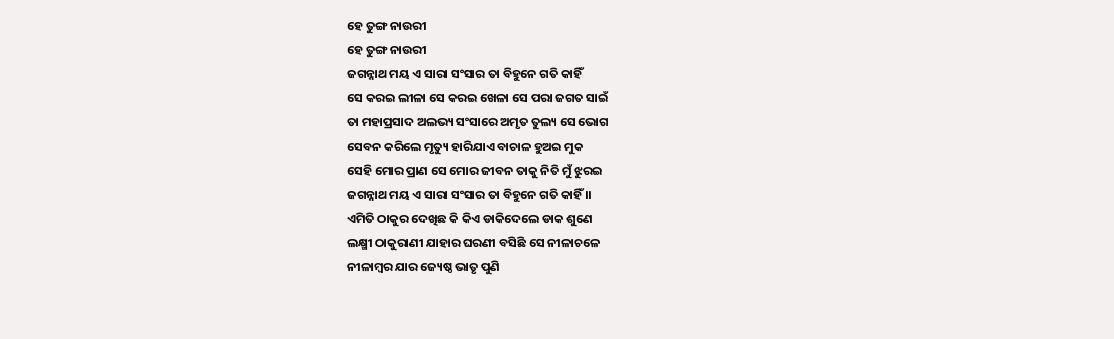ହେ ତୁଙ୍ଗ ନାଉରୀ
ହେ ତୁଙ୍ଗ ନାଉରୀ
ଜଗନ୍ନାଥ ମୟ ଏ ସାରା ସଂସାର ତା ବିହୁନେ ଗତି କାହିଁ
ସେ କରଇ ଲୀଳା ସେ କରଇ ଖେଳା ସେ ପରା ଜଗତ ସାଇଁ
ତା ମହାପ୍ରସାଦ ଅଲଭ୍ୟ ସଂସାରେ ଅମୃତ ତୁଲ୍ୟ ସେ ଭୋଗ
ସେବନ କରିଲେ ମୃତ୍ୟୁ ହାରିଯାଏ ବାଚାଳ ହୁଅଇ ମୁକ
ସେହି ମୋର ପ୍ରାଣ ସେ ମୋର ଜୀବନ ତାକୁ ନିତି ମୁଁ ଝୁରଇ
ଜଗନ୍ନାଥ ମୟ ଏ ସାରା ସଂସାର ତା ବିହୁନେ ଗତି କାହିଁ ।।
ଏମିତି ଠାକୁର ଦେଖିଛ କି କିଏ ଡାକିଦେଲେ ଡାକ ଶୁଣେ
ଲକ୍ଷ୍ମୀ ଠାକୁରାଣୀ ଯାହାର ଘରଣୀ ବସିଛି ସେ ନୀଳାଚଳେ
ନୀଳାମ୍ବର ଯାର ଜ୍ୟେଷ୍ଠ ଭାତୃ ପୁଣି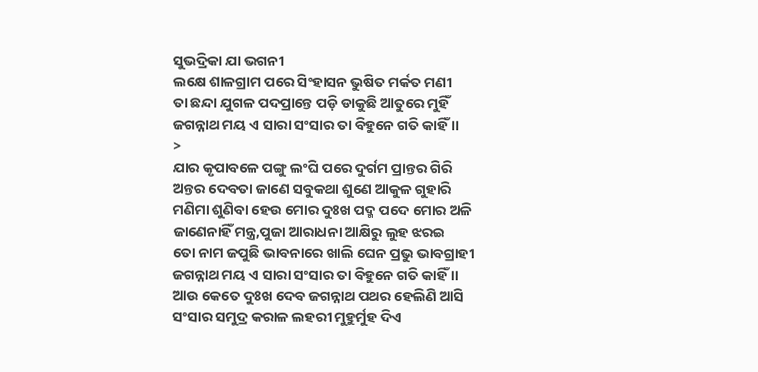ସୁଭଦ୍ରିକା ଯା ଭଗନୀ
ଲକ୍ଷେ ଶାଳଗ୍ରାମ ପରେ ସିଂହାସନ ଭୁଷିତ ମର୍କତ ମଣୀ
ତା ଛନ୍ଦା ଯୁଗଳ ପଦପ୍ରାନ୍ତେ ପଡ଼ି ଡାକୁଛି ଆତୁରେ ମୁହିଁ
ଜଗନ୍ନାଥ ମୟ ଏ ସାରା ସଂସାର ତା ବିହୁନେ ଗତି କାହିଁ ।।
>
ଯାର କୃପାବଳେ ପଙ୍ଗୁ ଲଂଘି ପରେ ଦୁର୍ଗମ ପ୍ରାନ୍ତର ଗିରି
ଅନ୍ତର ଦେବତା ଜାଣେ ସବୁକଥା ଶୁଣେ ଆକୁଳ ଗୁହାରି
ମଣିମା ଶୁଣିବା ହେଉ ମୋର ଦୁଃଖ ପଦ୍ମ ପଦେ ମୋର ଅଳି
ଜାଣେନାହିଁ ମନ୍ତ୍ର,ପୁଜା ଆରାଧନା ଆକ୍ଷିରୁ ଲୁହ ଝରଇ
ତୋ ନାମ ଜପୁଛି ଭାବନାରେ ଖାଲି ଘେନ ପ୍ରଭୁ ଭାବଗ୍ରାହୀ
ଜଗନ୍ନାଥ ମୟ ଏ ସାରା ସଂସାର ତା ବିହୁନେ ଗତି କାହିଁ ।।
ଆଉ କେତେ ଦୁଃଖ ଦେବ ଜଗନ୍ନାଥ ପଥର ହେଲିଣି ଆସି
ସଂସାର ସମୁଦ୍ର କରାଳ ଲହରୀ ମୁହୁର୍ମୁହ ଦିଏ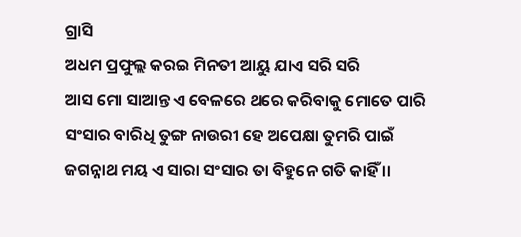ଗ୍ରାସି
ଅଧମ ପ୍ରଫୁଲ୍ଲ କରଇ ମିନତୀ ଆୟୁ ଯାଏ ସରି ସରି
ଆସ ମୋ ସାଆନ୍ତ ଏ ବେଳରେ ଥରେ କରିବାକୁ ମୋତେ ପାରି
ସଂସାର ବାରିଧି ତୁଙ୍ଗ ନାଉରୀ ହେ ଅପେକ୍ଷା ତୁମରି ପାଇଁ
ଜଗନ୍ନାଥ ମୟ ଏ ସାରା ସଂସାର ତା ବିହୁନେ ଗତି କାହିଁ ।।